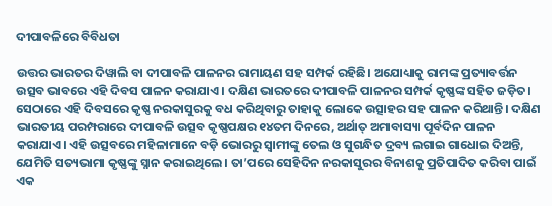ଦୀପାବଳିରେ ବିବିଧତା

ଉତ୍ତର ଭାରତର ଦିୱାଲି ବା ଦୀପାବଳି ପାଳନର ରାମାୟଣ ସହ ସମ୍ପର୍କ ରହିଛି। ଅଯୋଧ୍ୟାକୁ ରାମଙ୍କ ପ୍ରତ୍ୟାବର୍ତ୍ତନ ଉତ୍ସବ ଭାବରେ ଏହି ଦିବସ ପାଳନ କରାଯାଏ। ଦକ୍ଷିଣ ଭାରତରେ ଦୀପାବଳି ପାଳନର ସମ୍ପର୍କ କୃଷ୍ଣଙ୍କ ସହିତ ଜଡ଼ିତ। ସେଠାରେ ଏହି ଦିବସରେ କୃଷ୍ଣ ନରକାସୁରକୁ ବଧ କରିଥିବାରୁ ତାହାକୁ ଲୋକେ ଉତ୍ସାହର ସହ ପାଳନ କରିଥାନ୍ତି। ଦକ୍ଷିଣ ଭାରତୀୟ ପରମ୍ପରାରେ ଦୀପାବଳି ଉତ୍ସବ କୃଷ୍ଣପକ୍ଷର ୧୪ତମ ଦିନରେ, ଅର୍ଥାତ୍‌ ଅମାବାସ୍ୟା ପୂର୍ବଦିନ ପାଳନ କରାଯାଏ। ଏହି ଉତ୍ସବରେ ମହିଳାମାନେ ବଡ଼ି ଭୋରରୁ ସ୍ବାମୀଙ୍କୁ ତେଲ ଓ ସୁଗନ୍ଧିତ ଦ୍ରବ୍ୟ ଲଗାଇ ଗାଧୋଇ ଦିଅନ୍ତି, ଯେମିତି ସତ୍ୟଭାମା କୃଷ୍ଣଙ୍କୁ ସ୍ନାନ କରାଇଥିଲେ। ତା’ପରେ ସେହିଦିନ ନରକାସୁରର ବିନାଶକୁ ପ୍ରତିପାଦିତ କରିବା ପାଇଁ ଏକ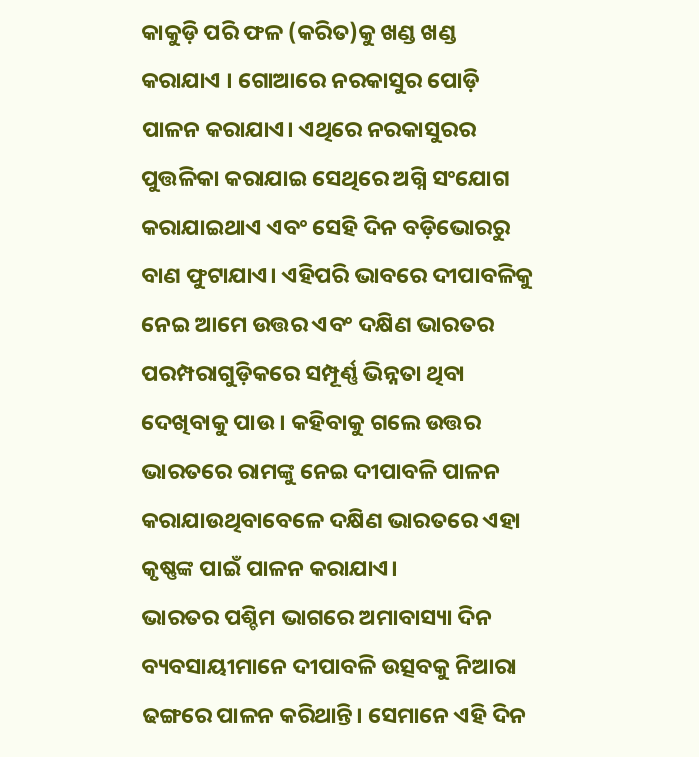କାକୁଡ଼ି ପରି ଫଳ (କରିତ)କୁ ଖଣ୍ଡ ଖଣ୍ଡ କରାଯାଏ । ଗୋଆରେ ନରକାସୁର ପୋଡ଼ି ପାଳନ କରାଯାଏ। ଏଥିରେ ନରକାସୁରର ପୁତ୍ତଳିକା କରାଯାଇ ସେଥିରେ ଅଗ୍ନି ସଂଯୋଗ କରାଯାଇଥାଏ ଏବଂ ସେହି ଦିନ ବଡ଼ିଭୋରରୁ ବାଣ ଫୁଟାଯାଏ। ଏହିପରି ଭାବରେ ଦୀପାବଳିକୁ ନେଇ ଆମେ ଉତ୍ତର ଏବଂ ଦକ୍ଷିଣ ଭାରତର ପରମ୍ପରାଗୁଡ଼ିକରେ ସମ୍ପୂର୍ଣ୍ଣ ଭିନ୍ନତା ଥିବା ଦେଖିବାକୁ ପାଉ । କହିବାକୁ ଗଲେ ଉତ୍ତର ଭାରତରେ ରାମଙ୍କୁ ନେଇ ଦୀପାବଳି ପାଳନ କରାଯାଉଥିବାବେଳେ ଦକ୍ଷିଣ ଭାରତରେ ଏହା କୃଷ୍ଣଙ୍କ ପାଇଁ ପାଳନ କରାଯାଏ।
ଭାରତର ପଶ୍ଚିମ ଭାଗରେ ଅମାବାସ୍ୟା ଦିନ ବ୍ୟବସାୟୀମାନେ ଦୀପାବଳି ଉତ୍ସବକୁ ନିଆରା ଢଙ୍ଗରେ ପାଳନ କରିଥାନ୍ତି। ସେମାନେ ଏହି ଦିନ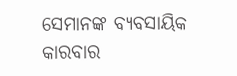ସେମାନଙ୍କ ବ୍ୟବସାୟିକ କାରବାର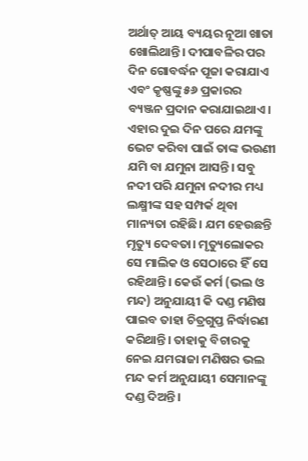ଅର୍ଥାତ୍‌ ଆୟ ବ୍ୟୟର ନୂଆ ଖାତା ଖୋଲିଥାନ୍ତି। ଦୀପାବଳିର ପର ଦିନ ଗୋବର୍ଦ୍ଧନ ପୂଜା କରାଯାଏ ଏବଂ କୃଷ୍ଣଙ୍କୁ ୫୬ ପ୍ରକାରର ବ୍ୟଞ୍ଜନ ପ୍ରଦାନ କରାଯାଇଥାଏ। ଏହାର ଦୁଇ ଦିନ ପରେ ଯମଙ୍କୁ ଭେଟ କରିବା ପାଇଁ ତାଙ୍କ ଭଉଣୀ ଯମି ବା ଯମୁନା ଆସନ୍ତି। ସବୁ ନଦୀ ପରି ଯମୁନା ନଦୀର ମଧ୍ୟ ଲକ୍ଷ୍ମୀଙ୍କ ସହ ସମ୍ପର୍କ ଥିବା ମାନ୍ୟତା ରହିଛି। ଯମ ହେଉଛନ୍ତି ମୃତ୍ୟୁ ଦେବତା। ମୃତ୍ୟୁଲୋକର ସେ ମାଲିକ ଓ ସେଠାରେ ହିଁ ସେ ରହିଥାନ୍ତି। କେଉଁ କର୍ମ (ଭଲ ଓ ମନ୍ଦ) ଅନୁଯାୟୀ କି ଦଣ୍ଡ ମଣିଷ ପାଇବ ତାହା ଚିତ୍ରଗୁପ୍ତ ନିର୍ଦ୍ଧାରଣ କରିଥାନ୍ତି। ତାହାକୁ ବିଚାରକୁ ନେଇ ଯମରାଜା ମଣିଷର ଭଲ ମନ୍ଦ କର୍ମ ଅନୁଯାୟୀ ସେମାନଙ୍କୁ ଦଣ୍ଡ ଦିଅନ୍ତି।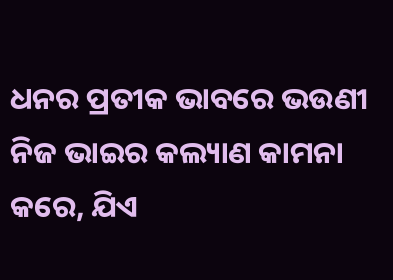ଧନର ପ୍ରତୀକ ଭାବରେ ଭଉଣୀ ନିଜ ଭାଇର କଲ୍ୟାଣ କାମନା କରେ, ଯିଏ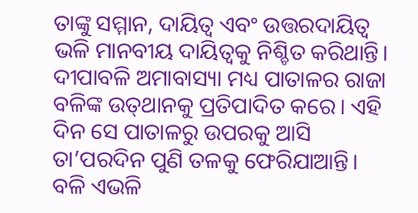ତାଙ୍କୁ ସମ୍ମାନ, ଦାୟିତ୍ୱ ଏବଂ ଉତ୍ତରଦାୟିତ୍ୱ ଭଳି ମାନବୀୟ ଦାୟିତ୍ୱକୁ ନିଶ୍ଚିତ କରିଥାନ୍ତି।
ଦୀପାବଳି ଅମାବାସ୍ୟା ମଧ୍ୟ ପାତାଳର ରାଜା ବଳିଙ୍କ ଉତ୍‌ଥାନକୁ ପ୍ରତିପାଦିତ କରେ। ଏହି ଦିନ ସେ ପାତାଳରୁ ଉପରକୁ ଆସି ତା’ପରଦିନ ପୁଣି ତଳକୁ ଫେରିଯାଆନ୍ତି। ବଳି ଏଭଳି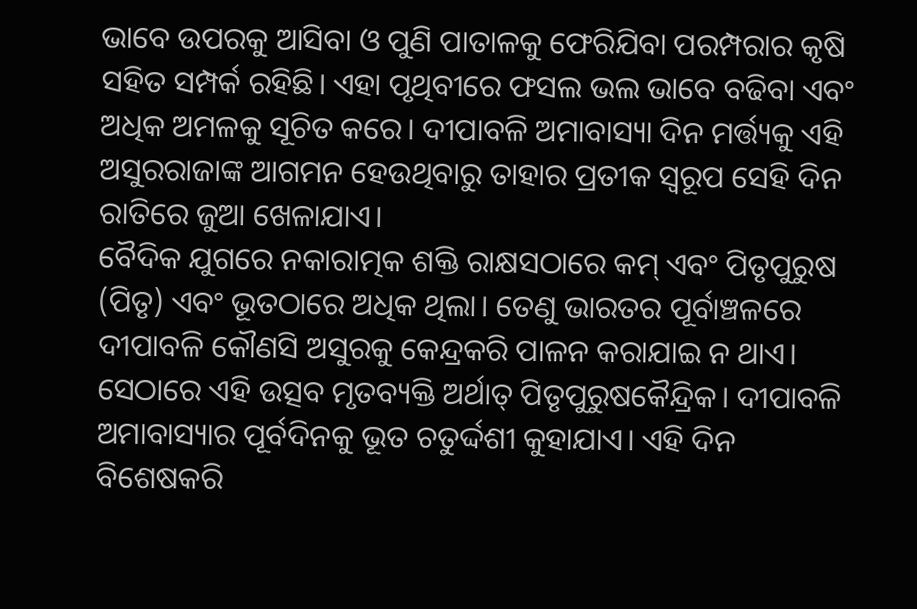ଭାବେ ଉପରକୁ ଆସିବା ଓ ପୁଣି ପାତାଳକୁ ଫେରିଯିବା ପରମ୍ପରାର କୃଷି ସହିତ ସମ୍ପର୍କ ରହିଛି। ଏହା ପୃଥିବୀରେ ଫସଲ ଭଲ ଭାବେ ବଢିବା ଏବଂ ଅଧିକ ଅମଳକୁ ସୂଚିତ କରେ। ଦୀପାବଳି ଅମାବାସ୍ୟା ଦିନ ମର୍ତ୍ତ୍ୟକୁ ଏହି ଅସୁରରାଜାଙ୍କ ଆଗମନ ହେଉଥିବାରୁ ତାହାର ପ୍ରତୀକ ସ୍ବରୂପ ସେହି ଦିନ ରାତିରେ ଜୁଆ ଖେଳାଯାଏ।
ବୈଦିକ ଯୁଗରେ ନକାରାତ୍ମକ ଶକ୍ତି ରାକ୍ଷସଠାରେ କମ୍‌ ଏବଂ ପିତୃପୁରୁଷ (ପିତୃ) ଏବଂ ଭୂତଠାରେ ଅଧିକ ଥିଲା। ତେଣୁ ଭାରତର ପୂର୍ବାଞ୍ଚଳରେ ଦୀପାବଳି କୌଣସି ଅସୁରକୁ କେନ୍ଦ୍ରକରି ପାଳନ କରାଯାଇ ନ ଥାଏ। ସେଠାରେ ଏହି ଉତ୍ସବ ମୃତବ୍ୟକ୍ତି ଅର୍ଥାତ୍‌ ପିତୃପୁରୁଷକୈନ୍ଦ୍ରିକ। ଦୀପାବଳି ଅମାବାସ୍ୟାର ପୂର୍ବଦିନକୁ ଭୂତ ଚତୁର୍ଦ୍ଦଶୀ କୁହାଯାଏ। ଏହି ଦିନ ବିଶେଷକରି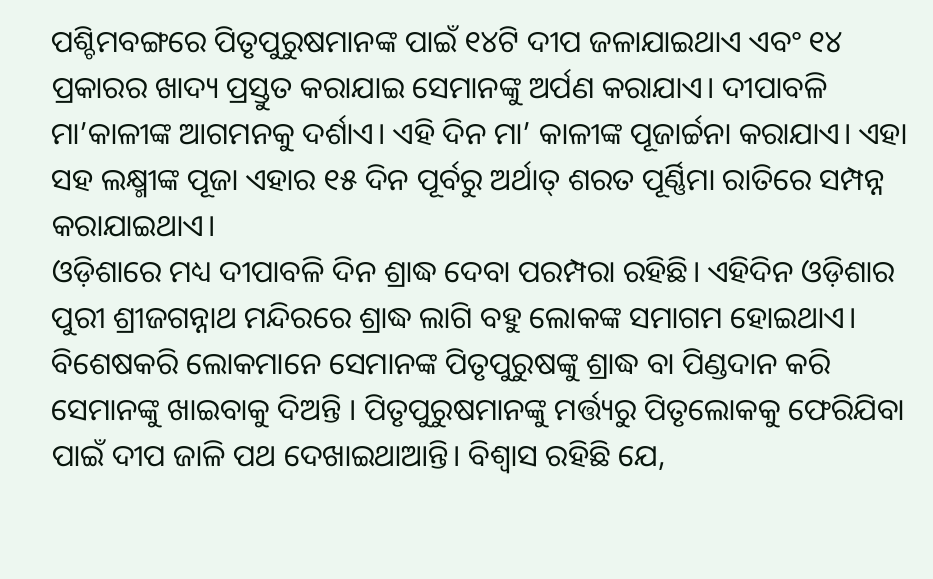ପଶ୍ଚିମବଙ୍ଗରେ ପିତୃପୁରୁଷମାନଙ୍କ ପାଇଁ ୧୪ଟି ଦୀପ ଜଳାଯାଇଥାଏ ଏବଂ ୧୪ ପ୍ରକାରର ଖାଦ୍ୟ ପ୍ରସ୍ତୁତ କରାଯାଇ ସେମାନଙ୍କୁ ଅର୍ପଣ କରାଯାଏ। ଦୀପାବଳି ମା’କାଳୀଙ୍କ ଆଗମନକୁ ଦର୍ଶାଏ। ଏହି ଦିନ ମା’ କାଳୀଙ୍କ ପୂଜାର୍ଚ୍ଚନା କରାଯାଏ। ଏହା ସହ ଲକ୍ଷ୍ମୀଙ୍କ ପୂଜା ଏହାର ୧୫ ଦିନ ପୂର୍ବରୁ ଅର୍ଥାତ୍‌ ଶରତ ପୂର୍ଣ୍ଣିମା ରାତିରେ ସମ୍ପନ୍ନ କରାଯାଇଥାଏ।
ଓଡ଼ିଶାରେ ମଧ୍ୟ ଦୀପାବଳି ଦିନ ଶ୍ରାଦ୍ଧ ଦେବା ପରମ୍ପରା ରହିଛି। ଏହିଦିନ ଓଡ଼ିଶାର ପୁରୀ ଶ୍ରୀଜଗନ୍ନାଥ ମନ୍ଦିରରେ ଶ୍ରାଦ୍ଧ ଲାଗି ବହୁ ଲୋକଙ୍କ ସମାଗମ ହୋଇଥାଏ। ବିଶେଷକରି ଲୋକମାନେ ସେମାନଙ୍କ ପିତୃପୁରୁଷଙ୍କୁ ଶ୍ରାଦ୍ଧ ବା ପିଣ୍ଡଦାନ କରି ସେମାନଙ୍କୁ ଖାଇବାକୁ ଦିଅନ୍ତି । ପିତୃପୁରୁଷମାନଙ୍କୁ ମର୍ତ୍ତ୍ୟରୁ ପିତୃଲୋକକୁ ଫେରିଯିବା ପାଇଁ ଦୀପ ଜାଳି ପଥ ଦେଖାଇଥାଆନ୍ତି। ବିଶ୍ୱାସ ରହିଛି ଯେ,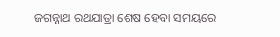ଜଗନ୍ନାଥ ରଥଯାତ୍ରା ଶେଷ ହେବା ସମୟରେ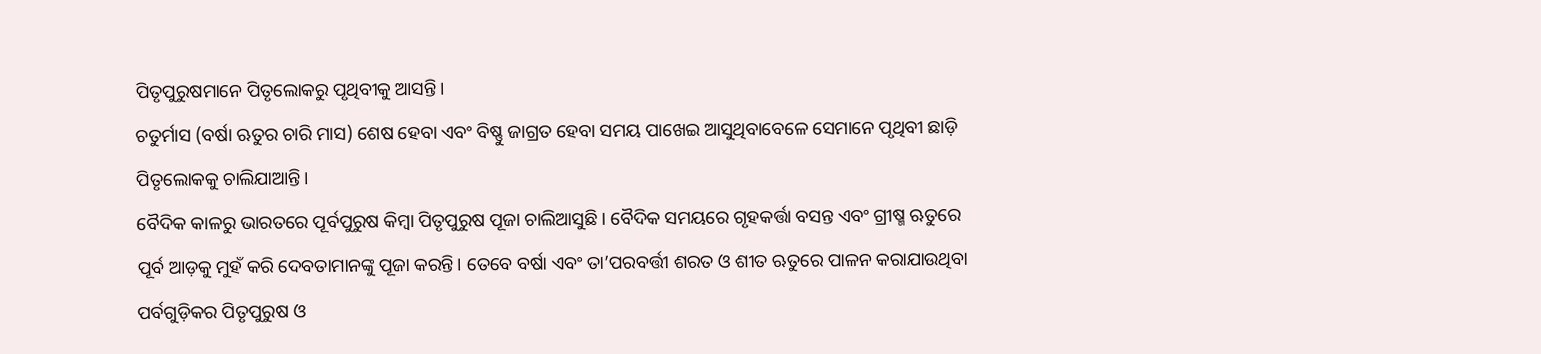ପିତୃପୁରୁଷମାନେ ପିତୃଲୋକରୁ ପୃଥିବୀକୁ ଆସନ୍ତି।
ଚତୁର୍ମାସ (ବର୍ଷା ଋତୁର ଚାରି ମାସ) ଶେଷ ହେବା ଏବଂ ବିଷ୍ଣୁ ଜାଗ୍ରତ ହେବା ସମୟ ପାଖେଇ ଆସୁଥିବାବେଳେ ସେମାନେ ପୃଥିବୀ ଛାଡ଼ି ପିତୃଲୋକକୁ ଚାଲିଯାଆନ୍ତି।
ବୈଦିକ କାଳରୁ ଭାରତରେ ପୂର୍ବପୁରୁଷ କିମ୍ବା ପିତୃପୁରୁଷ ପୂଜା ଚାଲିଆସୁଛି। ବୈଦିକ ସମୟରେ ଗୃହକର୍ତ୍ତା ବସନ୍ତ ଏବଂ ଗ୍ରୀଷ୍ମ ଋତୁରେ ପୂର୍ବ ଆଡ଼କୁ ମୁହଁ କରି ଦେବତାମାନଙ୍କୁ ପୂଜା କରନ୍ତି। ତେବେ ବର୍ଷା ଏବଂ ତା’ପରବର୍ତ୍ତୀ ଶରତ ଓ ଶୀତ ଋତୁରେ ପାଳନ କରାଯାଉଥିବା ପର୍ବଗୁଡ଼ିକର ପିତୃପୁରୁଷ ଓ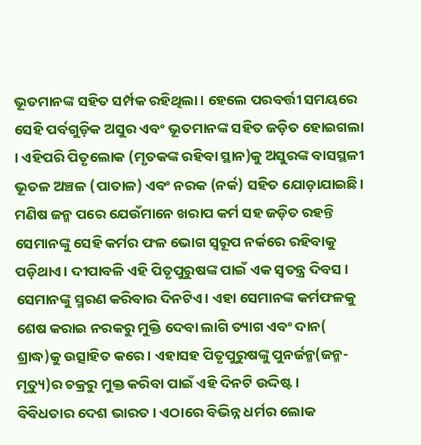ଭୂତମାନଙ୍କ ସହିତ ସର୍ମ୍ପକ ରହିଥିଲା। ହେଲେ ପରବର୍ତ୍ତୀ ସମୟରେ ସେହି ପର୍ବଗୁଡ଼ିକ ଅସୁର ଏବଂ ଭୂତମାନଙ୍କ ସହିତ ଜଡ଼ିତ ହୋଇଗଲା । ଏହିପରି ପିତୃଲୋକ (ମୃତକଙ୍କ ରହିବା ସ୍ଥାନ)କୁ ଅସୁରଙ୍କ ବାସସ୍ଥଳୀ ଭୂତଳ ଅଞ୍ଚଳ (ପାତାଳ) ଏବଂ ନରକ (ନର୍କ) ସହିତ ଯୋଡ଼ାଯାଇଛି। ମଣିଷ ଜନ୍ମ ପରେ ଯେଉଁମାନେ ଖରାପ କର୍ମ ସହ ଜଡ଼ିତ ରହନ୍ତି ସେମାନଙ୍କୁ ସେହି କର୍ମର ଫଳ ଭୋଗ ସ୍ବରୂପ ନର୍କରେ ରହିବାକୁ ପଡ଼ିଥାଏ। ଦୀପାବଳି ଏହି ପିତୃପୁରୁଷଙ୍କ ପାଇଁ ଏକ ସ୍ବତନ୍ତ୍ର ଦିବସ । ସେମାନଙ୍କୁ ସ୍ମରଣ କରିବାର ଦିନଟିଏ। ଏହା ସେମାନଙ୍କ କର୍ମଫଳକୁ ଶେଷ କରାଇ ନରକରୁ ମୁକ୍ତି ଦେବା ଲାଗି ତ୍ୟାଗ ଏବଂ ଦାନ( ଶ୍ରାଦ୍ଧ)କୁ ଉତ୍ସାହିତ କରେ। ଏହାସହ ପିତୃପୁରୁଷଙ୍କୁ ପୁନର୍ଜନ୍ମ(ଜନ୍ମ-ମୃତ୍ୟୁ)ର ଚକ୍ରରୁ ମୁକ୍ତ କରିବା ପାଇଁ ଏହି ଦିନଟି ଉଦ୍ଦିଷ୍ଟ।
ବିବିଧତାର ଦେଶ ଭାରତ। ଏଠାରେ ବିଭିନ୍ନ ଧର୍ମର ଲୋକ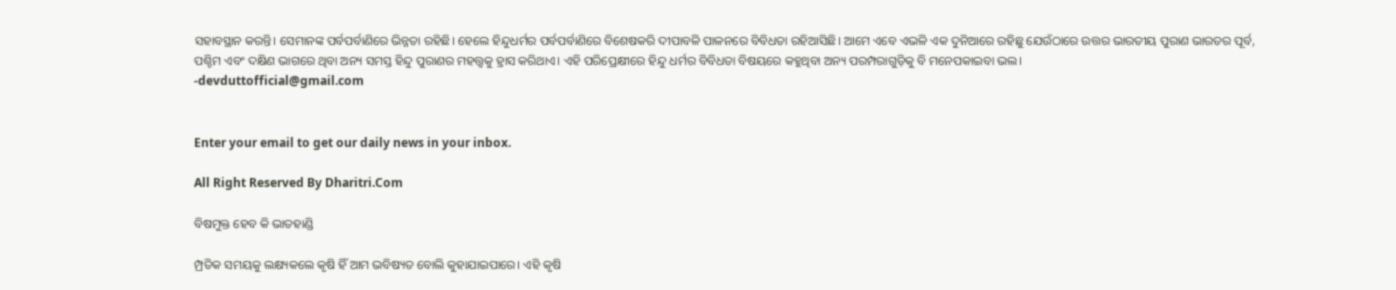ସହାବସ୍ଥାନ କରନ୍ତି। ସେମାନଙ୍କ ପର୍ବପର୍ବାଣିରେ ଭିନ୍ନତା ରହିଛି। ହେଲେ ହିନ୍ଦୁଧର୍ମର ପର୍ବପର୍ବାଣିରେ ବିଶେଷକରି ଦୀପାବଳି ପାଳନରେ ବିବିଧତା ରହିଆସିଛି। ଆମେ ଏବେ ଏଭଳି ଏକ ଦୁନିଆରେ ରହିଛୁ ଯେଉଁଠାରେ ଉତ୍ତର ଭାରତୀୟ ପୁରାଣ ଭାରତର ପୂର୍ବ, ପଶ୍ଚିମ ଏବଂ ଦକ୍ଷିଣ ଭାଗରେ ଥିବା ଅନ୍ୟ ସମସ୍ତ ହିନ୍ଦୁ ପୁରାଣର ମହତ୍ତ୍ୱକୁ ହ୍ରାସ କରିଥାଏ। ଏହି ପରିପ୍ରେକ୍ଷୀରେ ହିନ୍ଦୁ ଧର୍ମର ବିବିଧତା ବିଷୟରେ କହୁଥିବା ଅନ୍ୟ ପରମ୍ପରାଗୁଡ଼ିକୁ ବି ମନେପକାଇବା ଭଲ।
-devduttofficial@gmail.com


Enter your email to get our daily news in your inbox.

All Right Reserved By Dharitri.Com

ବିଷମୁକ୍ତ ହେବ କି ଭାତହାଣ୍ଡି

ମ୍ପ୍ରତିକ ସମୟକୁ ଲକ୍ଷ୍ୟକଲେ କୃଷି ହିଁ ଆମ ଭବିଷ୍ୟତ ବୋଲି କୁହାଯାଇପାରେ। ଏହି କୃଷି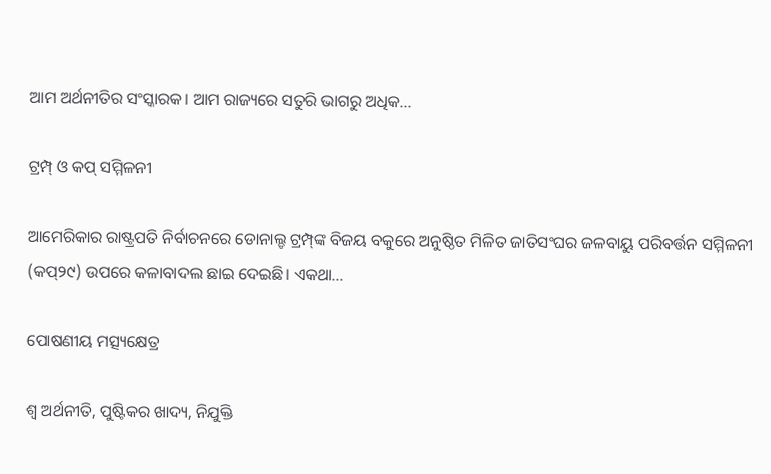ଆମ ଅର୍ଥନୀତିର ସଂସ୍କାରକ। ଆମ ରାଜ୍ୟରେ ସତୁରି ଭାଗରୁ ଅଧିକ...

ଟ୍ରମ୍ପ୍‌ ଓ କପ୍‌ ସମ୍ମିଳନୀ

ଆମେରିକାର ରାଷ୍ଟ୍ରପତି ନିର୍ବାଚନରେ ଡୋନାଲ୍ଡ ଟ୍ରମ୍ପ୍‌ଙ୍କ ବିଜୟ ବକୁରେ ଅନୁଷ୍ଠିତ ମିଳିତ ଜାତିସଂଘର ଜଳବାୟୁ ପରିବର୍ତ୍ତନ ସମ୍ମିଳନୀ (କପ୍‌୨୯) ଉପରେ କଳାବାଦଲ ଛାଇ ଦେଇଛି। ଏକଥା...

ପୋଷଣୀୟ ମତ୍ସ୍ୟକ୍ଷେତ୍ର

ଶ୍ୱ ଅର୍ଥନୀତି, ପୁଷ୍ଟିକର ଖାଦ୍ୟ, ନିଯୁକ୍ତି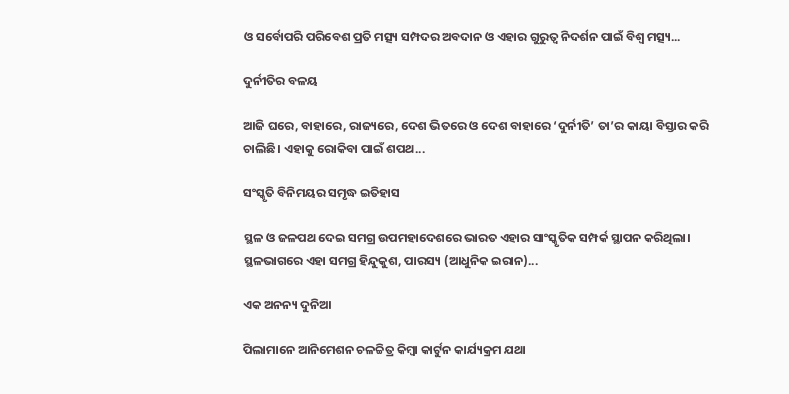ଓ ସର୍ବୋପରି ପରିବେଶ ପ୍ରତି ମତ୍ସ୍ୟ ସମ୍ପଦର ଅବଦାନ ଓ ଏହାର ଗୁରୁତ୍ୱ ନିଦର୍ଶନ ପାଇଁ ବିଶ୍ୱ ମତ୍ସ୍ୟ...

ଦୁର୍ନୀତିର ବଳୟ

ଆଜି ଘରେ, ବାହାରେ, ରାଜ୍ୟରେ, ଦେଶ ଭିତରେ ଓ ଦେଶ ବାହାରେ ‘ଦୁର୍ନୀତି’ ତା’ର କାୟା ବିସ୍ତାର କରି ଚାଲିଛି। ଏହାକୁ ରୋକିବା ପାଇଁ ଶପଥ...

ସଂସ୍କୃତି ବିନିମୟର ସମୃଦ୍ଧ ଇତିହାସ

ସ୍ଥଳ ଓ ଜଳପଥ ଦେଇ ସମଗ୍ର ଉପମହାଦେଶରେ ଭାରତ ଏହାର ସାଂସ୍କୃତିକ ସମ୍ପର୍କ ସ୍ଥାପନ କରିଥିଲା। ସ୍ଥଳଭାଗରେ ଏହା ସମଗ୍ର ହିନ୍ଦୁକୁଶ, ପାରସ୍ୟ (ଆଧୁନିକ ଇରାନ)...

ଏକ ଅନନ୍ୟ ଦୁନିଆ

ପିଲାମାନେ ଆନିମେଶନ ଚଳଚ୍ଚିତ୍ର କିମ୍ବା କାର୍ଟୁନ କାର୍ଯ୍ୟକ୍ରମ ଯଥା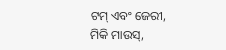ଟମ୍‌ ଏବଂ ଜେରୀ, ମିକି ମାଉସ୍‌,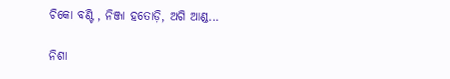ଚିକୋ ବଣ୍ଟି , ନିଞ୍ଜା ହତୋଡ଼ି, ଅଗି ଆଣ୍ଡ...

ନିଶା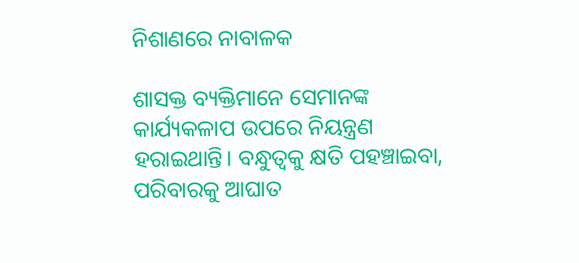ନିଶାଣରେ ନାବାଳକ

ଶାସକ୍ତ ବ୍ୟକ୍ତିମାନେ ସେମାନଙ୍କ କାର୍ଯ୍ୟକଳାପ ଉପରେ ନିୟନ୍ତ୍ରଣ ହରାଇଥାନ୍ତି। ବନ୍ଧୁତ୍ୱକୁ କ୍ଷତି ପହଞ୍ଚାଇବା, ପରିବାରକୁ ଆଘାତ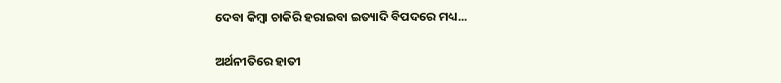ଦେବା କିମ୍ବା ଚାକିରି ହରାଇବା ଇତ୍ୟାଦି ବିପଦରେ ମଧ୍ୟ...

ଅର୍ଥନୀତିରେ ହାତୀ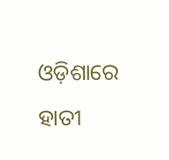ଓଡ଼ିଶାରେ ହାତୀ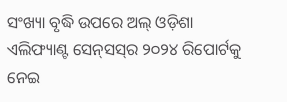ସଂଖ୍ୟା ବୃଦ୍ଧି ଉପରେ ଅଲ୍‌ ଓଡ଼ିଶା ଏଲିଫ୍ୟାଣ୍ଟ ସେନ୍‌ସସ୍‌ର ୨୦୨୪ ରିପୋର୍ଟକୁ ନେଇ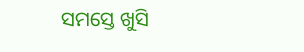ସମସ୍ତେ ଖୁସି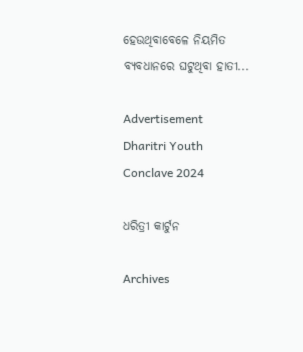ହେଉଥିବାବେଳେ ନିୟମିତ ବ୍ୟବଧାନରେ ଘଟୁଥିବା ହାତୀ...

Advertisement
Dharitri Youth Conclave 2024

ଧରିତ୍ରୀ କାର୍ଟୁନ

Archives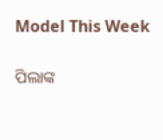Model This Week

ପିଲାଙ୍କ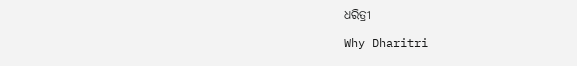ଧରିତ୍ରୀ

Why Dharitri